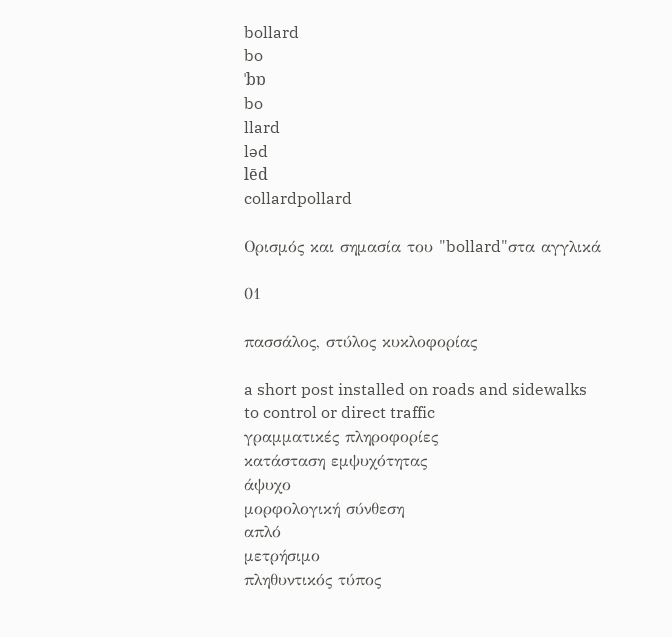bollard
bo
ˈbɒ
bo
llard
ləd
lēd
collardpollard

Ορισμός και σημασία του "bollard"στα αγγλικά

01

πασσάλος, στύλος κυκλοφορίας

a short post installed on roads and sidewalks to control or direct traffic
γραμματικές πληροφορίες
κατάσταση εμψυχότητας
άψυχο
μορφολογική σύνθεση
απλό
μετρήσιμο
πληθυντικός τύπος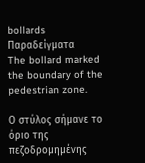bollards
Παραδείγματα
The bollard marked the boundary of the pedestrian zone.

Ο στύλος σήμανε το όριο της πεζοδρομημένης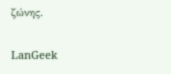ζώνης.

LanGeek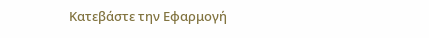Κατεβάστε την Εφαρμογή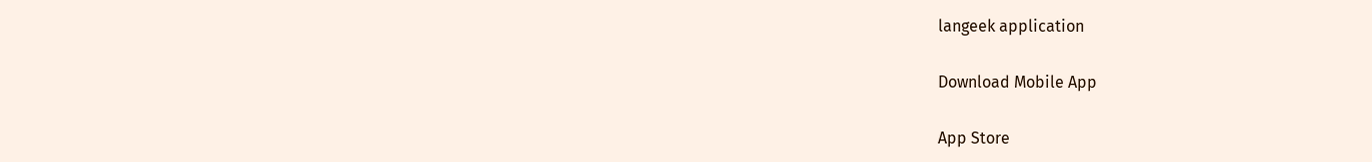langeek application

Download Mobile App

App Store